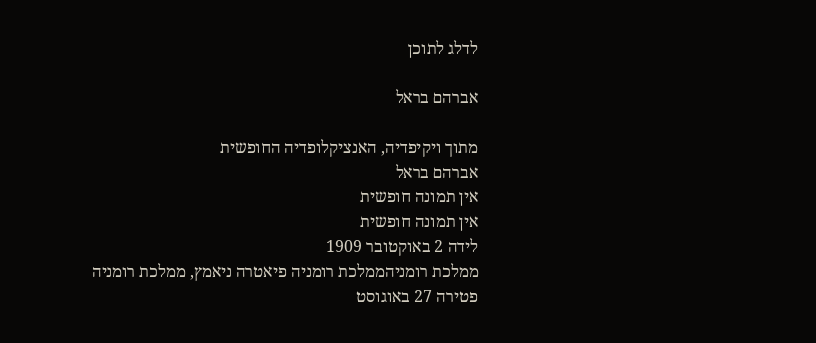לדלג לתוכן

אברהם בראל

מתוך ויקיפדיה, האנציקלופדיה החופשית
אברהם בראל
אין תמונה חופשית
אין תמונה חופשית
לידה 2 באוקטובר 1909
ממלכת רומניהממלכת רומניה פיאטרה ניאמץ, ממלכת רומניה
פטירה 27 באוגוסט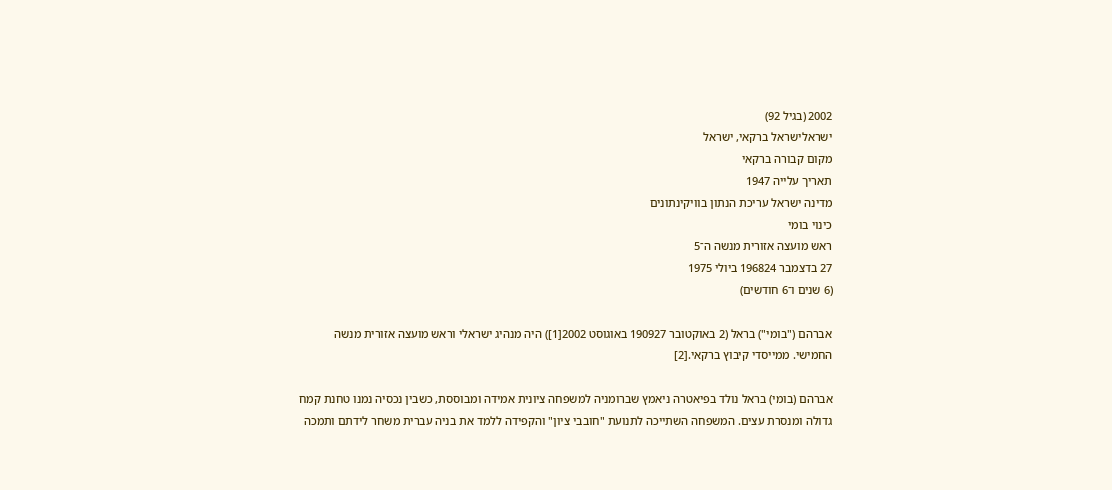2002 (בגיל 92)
ישראלישראל ברקאי, ישראל
מקום קבורה ברקאי
תאריך עלייה 1947
מדינה ישראל עריכת הנתון בוויקינתונים
כינוי בומי
ראש מועצה אזורית מנשה ה־5
27 בדצמבר 196824 ביולי 1975
(6 שנים ו־6 חודשים)

אברהם ("בומי") בראל (2 באוקטובר 190927 באוגוסט 2002[1]) היה מנהיג ישראלי וראש מועצה אזורית מנשה החמישי. ממייסדי קיבוץ ברקאי.[2]

אברהם (בומי) בראל נולד בפיאטרה ניאמץ שברומניה למשפחה ציונית אמידה ומבוססת, כשבין נכסיה נמנו טחנת קמח גדולה ומנסרת עצים. המשפחה השתייכה לתנועת "חובבי ציון" והקפידה ללמד את בניה עברית משחר לידתם ותמכה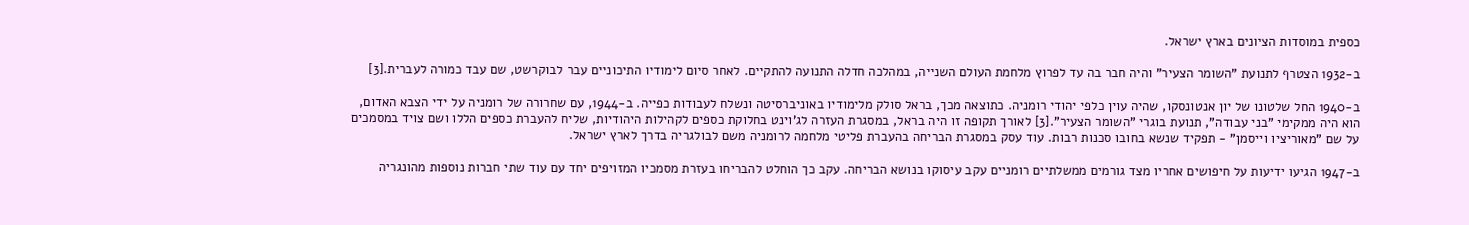כספית במוסדות הציונים בארץ ישראל.

ב-1932 הצטרף לתנועת "השומר הצעיר" והיה חבר בה עד לפרוץ מלחמת העולם השנייה, במהלכה חדלה התנועה להתקיים. לאחר סיום לימודיו התיכוניים עבר לבוקרשט, שם עבד כמורה לעברית.[3]

ב-1940 החל שלטונו של יון אנטונסקו, שהיה עוין כלפי יהודי רומניה. כתוצאה מכך, בראל סולק מלימודיו באוניברסיטה ונשלח לעבודות כפייה. ב-1944, עם שחרורה של רומניה על ידי הצבא האדום, הוא היה ממקימי "בני עבודה", תנועת בוגרי "השומר הצעיר".[3] לאורך תקופה זו היה בראל, במסגרת העזרה לג'וינט בחלוקת כספים לקהילות היהודיות, שליח להעברת כספים הללו ושם צויד במסמכים על שם "מאוריציו וייסמן" - תפקיד שנשא בחובו סכנות רבות. עוד עסק במסגרת הבריחה בהעברת פליטי מלחמה לרומניה משם לבולגריה בדרך לארץ ישראל.

ב-1947 הגיעו ידיעות על חיפושים אחריו מצד גורמים ממשלתיים רומניים עקב עיסוקו בנושא הבריחה. עקב כך הוחלט להבריחו בעזרת מסמכיו המזויפים יחד עם עוד שתי חברות נוספות מהונגריה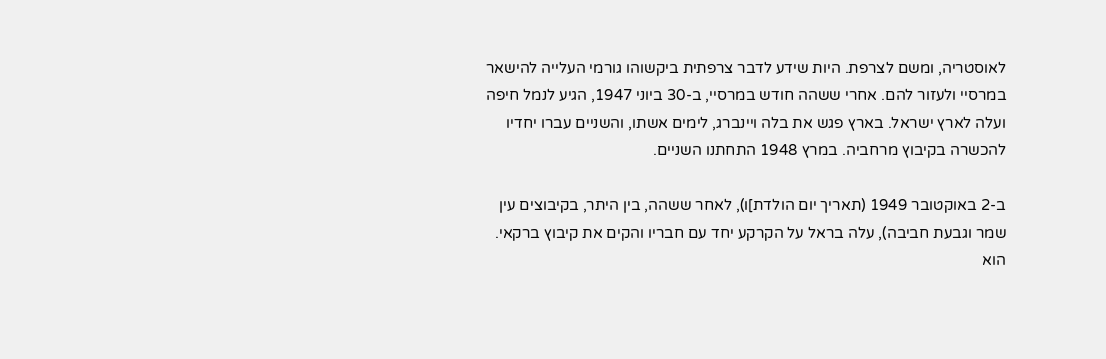לאוסטריה, ומשם לצרפת. היות שידע לדבר צרפתית ביקשוהו גורמי העלייה להישאר במרסיי ולעזור להם. אחרי ששהה חודש במרסיי, ב-30 ביוני 1947, הגיע לנמל חיפה ועלה לארץ ישראל. בארץ פגש את בלה ויינברג, לימים אשתו, והשניים עברו יחדיו להכשרה בקיבוץ מרחביה. במרץ 1948 התחתנו השניים.

ב-2 באוקטובר 1949 (תאריך יום הולדת]ו), לאחר ששהה, בין היתר, בקיבוצים עין שמר וגבעת חביבה), עלה בראל על הקרקע יחד עם חבריו והקים את קיבוץ ברקאי. הוא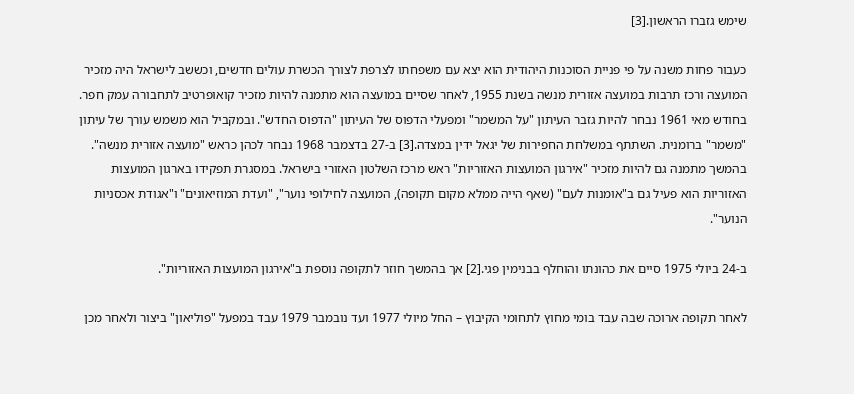שימש גזברו הראשון.[3]

כעבור פחות משנה על פי פניית הסוכנות היהודית הוא יצא עם משפחתו לצרפת לצורך הכשרת עולים חדשים, וכששב לישראל היה מזכיר המועצה ורכז תרבות במועצה אזורית מנשה בשנת 1955, לאחר שסיים במועצה הוא מתמנה להיות מזכיר קואופרטיב לתחבורה עמק חפר. בחודש מאי 1961 נבחר להיות גזבר העיתון "על המשמר" ומפעלי הדפוס של העיתון "הדפוס החדש". ובמקביל הוא משמש עורך של עיתון "משמר" ברומנית. השתתף במשלחת החפירות של יגאל ידין במצדה.[3] ב-27 בדצמבר 1968 נבחר לכהן כראש "מועצה אזורית מנשה". בהמשך מתמנה גם להיות מזכיר "אירגון המועצות האזוריות" ראש מרכז השלטון האזורי בישראל. במסגרת תפקידו בארגון המועצות האזוריות הוא פעיל גם ב"אומנות לעם" (שאף הייה ממלא מקום תקופה), המועצה לחילופי נוער", "ועדת המוזיאונים" ו"אגודת אכסניות הנוער".

ב-24 ביולי 1975 סיים את כהונתו והוחלף בבנימין פגי.[2] אך בהמשך חוזר לתקופה נוספת ב"אירגון המועצות האזוריות".

לאחר תקופה ארוכה שבה עבד בומי מחוץ לתחומי הקיבוץ – החל מיולי 1977 ועד נובמבר 1979 עבד במפעל "פוליאון" ביצור ולאחר מכן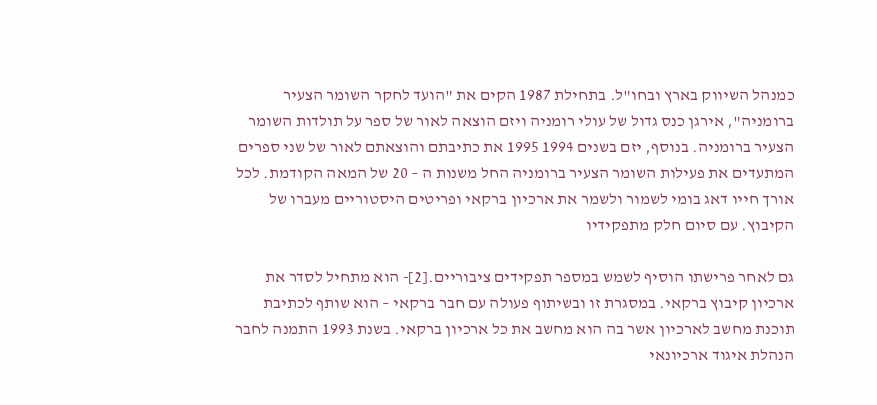כמנהל השיווק בארץ ובחו"ל. בתחילת 1987 הקים את "הועד לחקר השומר הצעיר ברומניה", אירגן כנס גדול של עולי רומניה ויזם הוצאה לאור של ספר על תולדות השומר הצעיר ברומניה. בנוסף, יזם בשנים 1994 1995 את כתיבתם והוצאתם לאור של שני ספרים המתעדים את פעילות השומר הצעיר ברומניה החל משנות ה – 20 של המאה הקודמת. לכל אורך חייו דאג בומי לשמור ולשמר את ארכיון ברקאי ופריטים היסטוריים מעברו של הקיבוץ. עם סיום חלק מתפקידיו

גם לאחר פרישתו הוסיף לשמש במספר תפקידים ציבוריים.[2]- הוא מתחיל לסדר את ארכיון קיבוץ ברקאי. במסגרת זו ובשיתוף פעולה עם חבר ברקאי – הוא שותף לכתיבת תוכנת מחשב לארכיון אשר בה הוא מחשב את כל ארכיון ברקאי. בשנת 1993 התמנה לחבר הנהלת איגוד ארכיונאי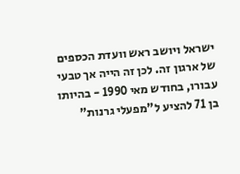ישראל ויושב ראש וועדת הכספים של ארגון זה. לכן זה הייה אך טבעי עבורו, בחודש מאי 1990 - בהיותו בן 71 להציע ל"מפעלי גרנות"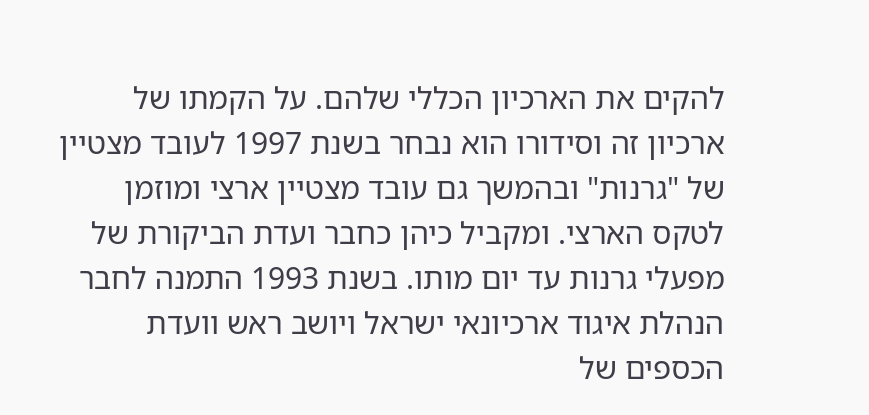להקים את הארכיון הכללי שלהם. על הקמתו של ארכיון זה וסידורו הוא נבחר בשנת 1997 לעובד מצטיין של "גרנות" ובהמשך גם עובד מצטיין ארצי ומוזמן לטקס הארצי. ומקביל כיהן כחבר ועדת הביקורת של מפעלי גרנות עד יום מותו. בשנת 1993 התמנה לחבר הנהלת איגוד ארכיונאי ישראל ויושב ראש וועדת הכספים של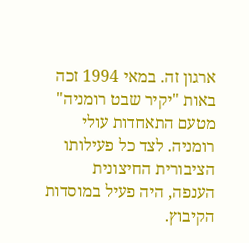ארגון זה. במאי 1994 זכה באות "יקיר שבט רומניה" מטעם התאחדות עולי רומניה. לצד כל פעילותו הציבורית החיצונית הענפה, היה פעיל במוסדות הקיבוץ.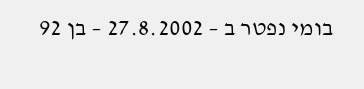בומי נפטר ב – 27.8.2002 – בן 92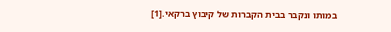במותו ונקבר בבית הקברות של קיבוץ ברקאי.[1]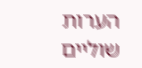הערות שוליים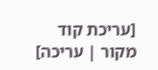[עריכת קוד מקור | עריכה]